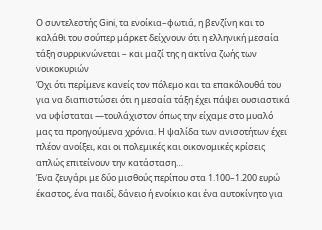Ο συντελεστής Gini, τα ενοίκια–φωτιά, η βενζίνη και το καλάθι του σούπερ μάρκετ δείχνουν ότι η ελληνική μεσαία τάξη συρρικνώνεται – και μαζί της η ακτίνα ζωής των νοικοκυριών
Όχι ότι περίμενε κανείς τον πόλεμο και τα επακόλουθά του για να διαπιστώσει ότι η μεσαία τάξη έχει πάψει ουσιαστικά να υφίσταται —τουλάχιστον όπως την είχαμε στο μυαλό μας τα προηγούμενα χρόνια. Η ψαλίδα των ανισοτήτων έχει πλέον ανοίξει, και οι πολεμικές και οικονομικές κρίσεις απλώς επιτείνουν την κατάσταση…
Ένα ζευγάρι με δύο μισθούς περίπου στα 1.100–1.200 ευρώ έκαστος, ένα παιδί, δάνειο ή ενοίκιο και ένα αυτοκίνητο για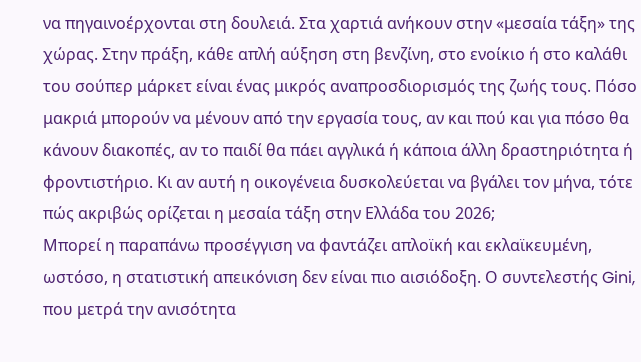να πηγαινοέρχονται στη δουλειά. Στα χαρτιά ανήκουν στην «μεσαία τάξη» της χώρας. Στην πράξη, κάθε απλή αύξηση στη βενζίνη, στο ενοίκιο ή στο καλάθι του σούπερ μάρκετ είναι ένας μικρός αναπροσδιορισμός της ζωής τους. Πόσο μακριά μπορούν να μένουν από την εργασία τους, αν και πού και για πόσο θα κάνουν διακοπές, αν το παιδί θα πάει αγγλικά ή κάποια άλλη δραστηριότητα ή φροντιστήριο. Κι αν αυτή η οικογένεια δυσκολεύεται να βγάλει τον μήνα, τότε πώς ακριβώς ορίζεται η μεσαία τάξη στην Ελλάδα του 2026;
Μπορεί η παραπάνω προσέγγιση να φαντάζει απλοϊκή και εκλαϊκευμένη, ωστόσο, η στατιστική απεικόνιση δεν είναι πιο αισιόδοξη. Ο συντελεστής Gini, που μετρά την ανισότητα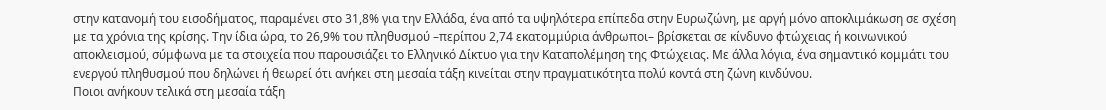στην κατανομή του εισοδήματος, παραμένει στο 31,8% για την Ελλάδα, ένα από τα υψηλότερα επίπεδα στην Ευρωζώνη, με αργή μόνο αποκλιμάκωση σε σχέση με τα χρόνια της κρίσης. Την ίδια ώρα, το 26,9% του πληθυσμού –περίπου 2,74 εκατομμύρια άνθρωποι– βρίσκεται σε κίνδυνο φτώχειας ή κοινωνικού αποκλεισμού, σύμφωνα με τα στοιχεία που παρουσιάζει το Ελληνικό Δίκτυο για την Καταπολέμηση της Φτώχειας. Με άλλα λόγια, ένα σημαντικό κομμάτι του ενεργού πληθυσμού που δηλώνει ή θεωρεί ότι ανήκει στη μεσαία τάξη κινείται στην πραγματικότητα πολύ κοντά στη ζώνη κινδύνου.
Ποιοι ανήκουν τελικά στη μεσαία τάξη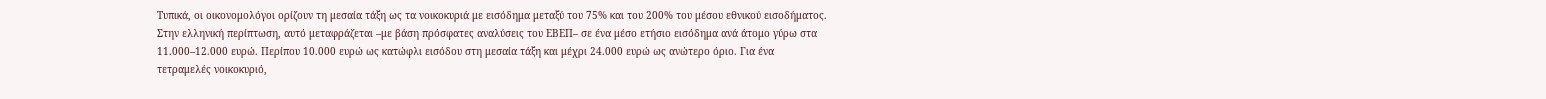Τυπικά, οι οικονομολόγοι ορίζουν τη μεσαία τάξη ως τα νοικοκυριά με εισόδημα μεταξύ του 75% και του 200% του μέσου εθνικού εισοδήματος. Στην ελληνική περίπτωση, αυτό μεταφράζεται –με βάση πρόσφατες αναλύσεις του ΕΒΕΠ– σε ένα μέσο ετήσιο εισόδημα ανά άτομο γύρω στα 11.000–12.000 ευρώ. Περίπου 10.000 ευρώ ως κατώφλι εισόδου στη μεσαία τάξη και μέχρι 24.000 ευρώ ως ανώτερο όριο. Για ένα τετραμελές νοικοκυριό,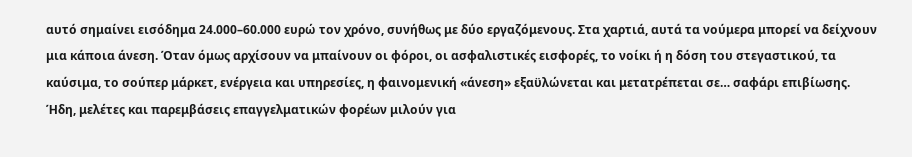αυτό σημαίνει εισόδημα 24.000–60.000 ευρώ τον χρόνο, συνήθως με δύο εργαζόμενους. Στα χαρτιά, αυτά τα νούμερα μπορεί να δείχνουν μια κάποια άνεση. Όταν όμως αρχίσουν να μπαίνουν οι φόροι, οι ασφαλιστικές εισφορές, το νοίκι ή η δόση του στεγαστικού, τα καύσιμα, το σούπερ μάρκετ, ενέργεια και υπηρεσίες, η φαινομενική «άνεση» εξαϋλώνεται και μετατρέπεται σε… σαφάρι επιβίωσης. Ήδη, μελέτες και παρεμβάσεις επαγγελματικών φορέων μιλούν για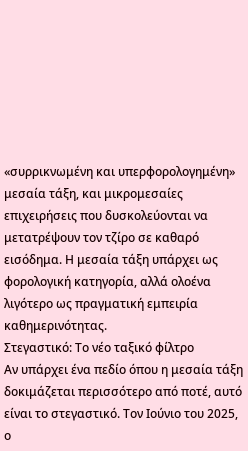«συρρικνωμένη και υπερφορολογημένη» μεσαία τάξη, και μικρομεσαίες επιχειρήσεις που δυσκολεύονται να μετατρέψουν τον τζίρο σε καθαρό εισόδημα. Η μεσαία τάξη υπάρχει ως φορολογική κατηγορία, αλλά ολοένα λιγότερο ως πραγματική εμπειρία καθημερινότητας.
Στεγαστικό: Το νέο ταξικό φίλτρο
Αν υπάρχει ένα πεδίο όπου η μεσαία τάξη δοκιμάζεται περισσότερο από ποτέ, αυτό είναι το στεγαστικό. Τον Ιούνιο του 2025, ο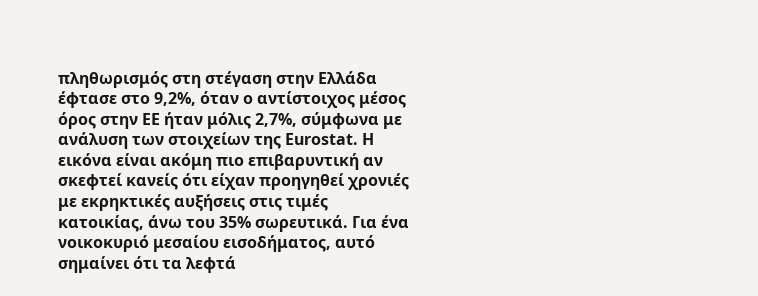πληθωρισμός στη στέγαση στην Ελλάδα έφτασε στο 9,2%, όταν ο αντίστοιχος μέσος όρος στην ΕΕ ήταν μόλις 2,7%, σύμφωνα με ανάλυση των στοιχείων της Eurostat. Η εικόνα είναι ακόμη πιο επιβαρυντική αν σκεφτεί κανείς ότι είχαν προηγηθεί χρονιές με εκρηκτικές αυξήσεις στις τιμές κατοικίας, άνω του 35% σωρευτικά. Για ένα νοικοκυριό μεσαίου εισοδήματος, αυτό σημαίνει ότι τα λεφτά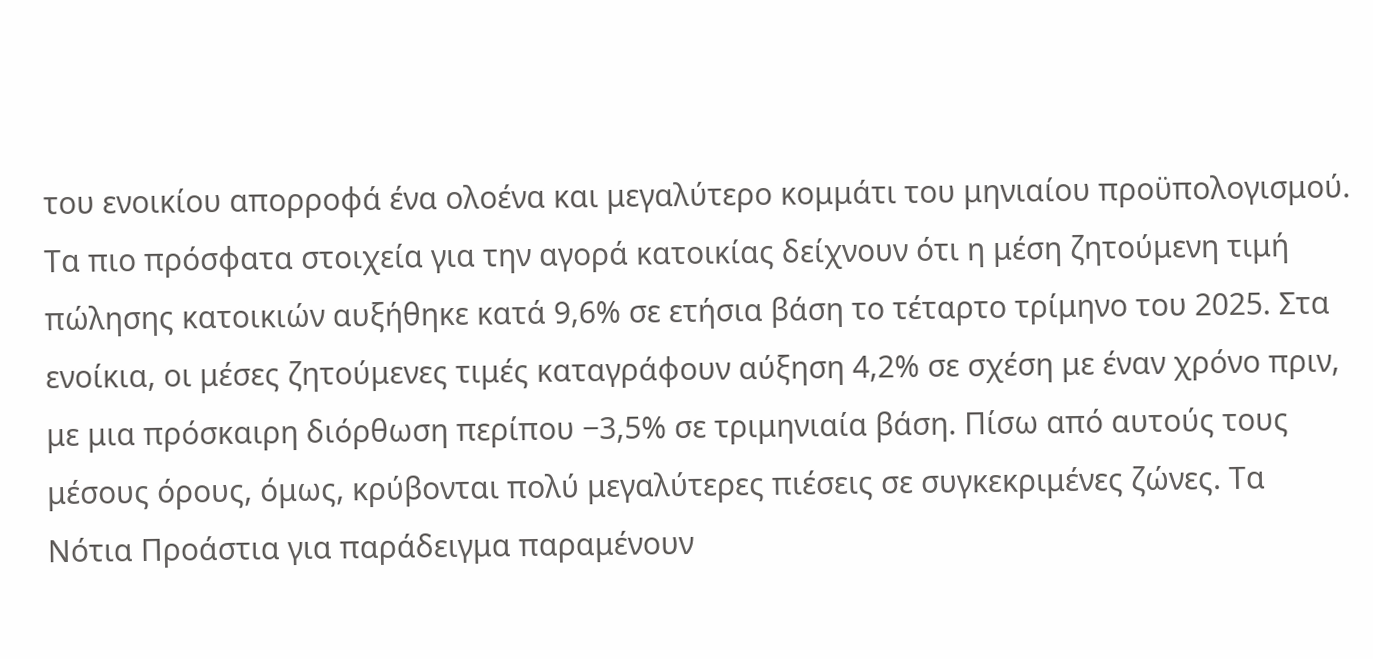του ενοικίου απορροφά ένα ολοένα και μεγαλύτερο κομμάτι του μηνιαίου προϋπολογισμού.
Τα πιο πρόσφατα στοιχεία για την αγορά κατοικίας δείχνουν ότι η μέση ζητούμενη τιμή πώλησης κατοικιών αυξήθηκε κατά 9,6% σε ετήσια βάση το τέταρτο τρίμηνο του 2025. Στα ενοίκια, οι μέσες ζητούμενες τιμές καταγράφουν αύξηση 4,2% σε σχέση με έναν χρόνο πριν, με μια πρόσκαιρη διόρθωση περίπου −3,5% σε τριμηνιαία βάση. Πίσω από αυτούς τους μέσους όρους, όμως, κρύβονται πολύ μεγαλύτερες πιέσεις σε συγκεκριμένες ζώνες. Τα Νότια Προάστια για παράδειγμα παραμένουν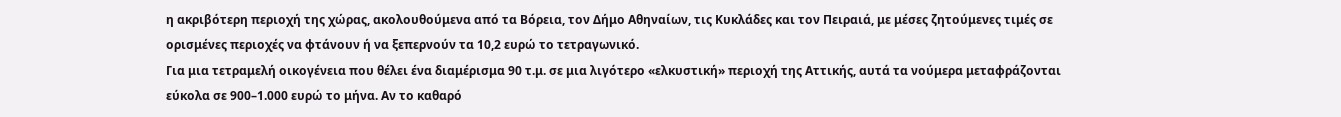η ακριβότερη περιοχή της χώρας, ακολουθούμενα από τα Βόρεια, τον Δήμο Αθηναίων, τις Κυκλάδες και τον Πειραιά, με μέσες ζητούμενες τιμές σε ορισμένες περιοχές να φτάνουν ή να ξεπερνούν τα 10,2 ευρώ το τετραγωνικό.
Για μια τετραμελή οικογένεια που θέλει ένα διαμέρισμα 90 τ.μ. σε μια λιγότερο «ελκυστική» περιοχή της Αττικής, αυτά τα νούμερα μεταφράζονται εύκολα σε 900–1.000 ευρώ το μήνα. Αν το καθαρό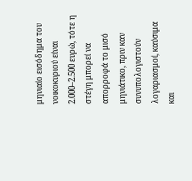μηνιαίο εισόδημα του νοικοκυριού είναι 2.000–2.500 ευρώ, τότε η στέγη μπορεί να απορροφά το μισό μηνιάτικο, πριν καν συνυπολογιστούν λογαριασμοί, καύσιμα και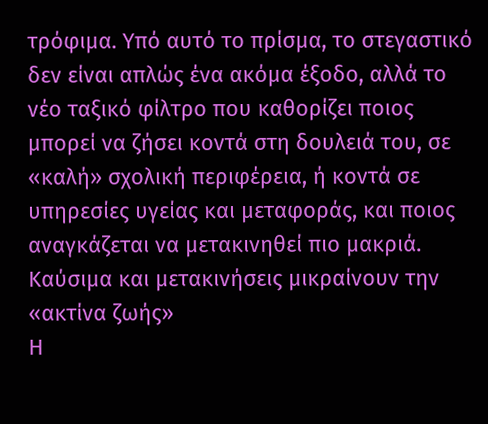τρόφιμα. Υπό αυτό το πρίσμα, το στεγαστικό δεν είναι απλώς ένα ακόμα έξοδο, αλλά το νέο ταξικό φίλτρο που καθορίζει ποιος μπορεί να ζήσει κοντά στη δουλειά του, σε «καλή» σχολική περιφέρεια, ή κοντά σε υπηρεσίες υγείας και μεταφοράς, και ποιος αναγκάζεται να μετακινηθεί πιο μακριά.
Καύσιμα και μετακινήσεις μικραίνουν την «ακτίνα ζωής»
Η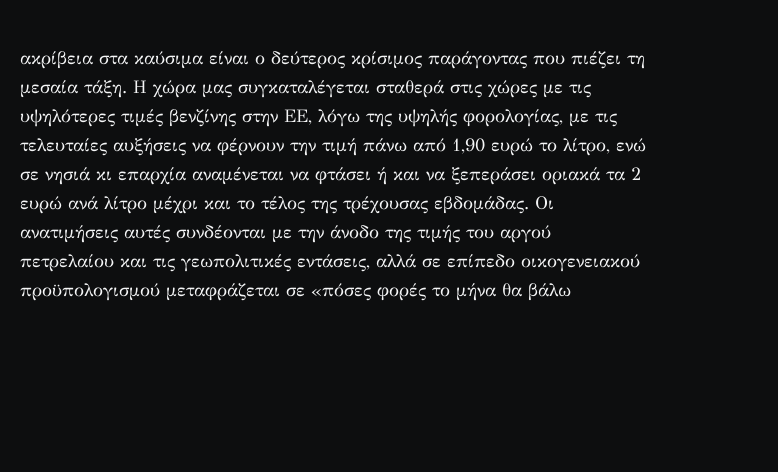ακρίβεια στα καύσιμα είναι ο δεύτερος κρίσιμος παράγοντας που πιέζει τη μεσαία τάξη. Η χώρα μας συγκαταλέγεται σταθερά στις χώρες με τις υψηλότερες τιμές βενζίνης στην ΕΕ, λόγω της υψηλής φορολογίας, με τις τελευταίες αυξήσεις να φέρνουν την τιμή πάνω από 1,90 ευρώ το λίτρο, ενώ σε νησιά κι επαρχία αναμένεται να φτάσει ή και να ξεπεράσει οριακά τα 2 ευρώ ανά λίτρο μέχρι και το τέλος της τρέχουσας εβδομάδας. Οι ανατιμήσεις αυτές συνδέονται με την άνοδο της τιμής του αργού πετρελαίου και τις γεωπολιτικές εντάσεις, αλλά σε επίπεδο οικογενειακού προϋπολογισμού μεταφράζεται σε «πόσες φορές το μήνα θα βάλω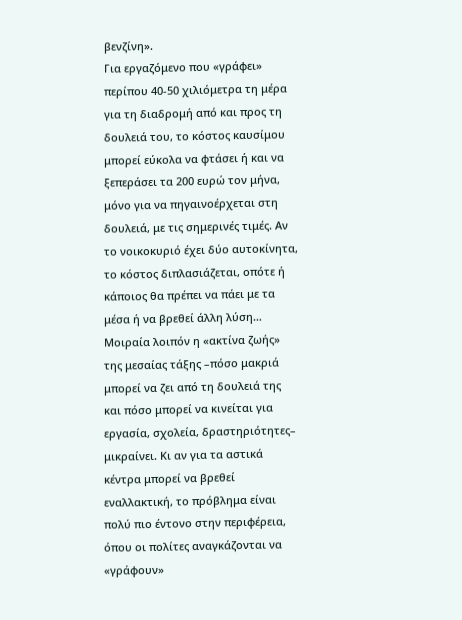βενζίνη».
Για εργαζόμενο που «γράφει» περίπου 40-50 χιλιόμετρα τη μέρα για τη διαδρομή από και προς τη δουλειά του, το κόστος καυσίμου μπορεί εύκολα να φτάσει ή και να ξεπεράσει τα 200 ευρώ τον μήνα, μόνο για να πηγαινοέρχεται στη δουλειά, με τις σημερινές τιμές. Αν το νοικοκυριό έχει δύο αυτοκίνητα, το κόστος διπλασιάζεται, οπότε ή κάποιος θα πρέπει να πάει με τα μέσα ή να βρεθεί άλλη λύση… Μοιραία λοιπόν η «ακτίνα ζωής» της μεσαίας τάξης –πόσο μακριά μπορεί να ζει από τη δουλειά της και πόσο μπορεί να κινείται για εργασία, σχολεία, δραστηριότητες– μικραίνει. Κι αν για τα αστικά κέντρα μπορεί να βρεθεί εναλλακτική, το πρόβλημα είναι πολύ πιο έντονο στην περιφέρεια, όπου οι πολίτες αναγκάζονται να «γράφουν»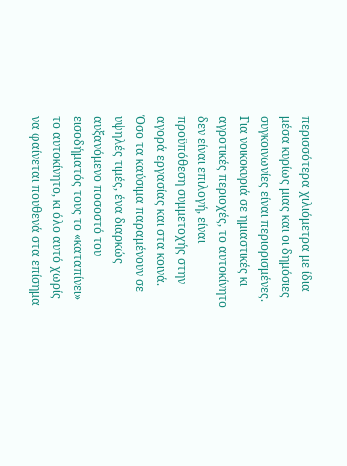περισσότερα χιλιόμετρα με ίδια μέσα κυρίως μιας και οι δημόσιες συγκοινωνίες είναι περιορισμένες. Για νοικοκυριά σε ημιαστικές κι αγροτικές περιοχές, το αυτοκίνητο δεν είναι επιλογή, είναι προϋπόθεση συμμετοχής στην αγορά εργασίας και στα κοινά. Όσο τα καύσιμα παραμένουν σε υψηλές τιμές, ένα διαρκώς αυξανόμενο ποσοστό του εισοδήματός τους το «καταπίνει» το αυτοκίνητο, κι όλο αυτό χωρίς να φαίνεται πουθενά στα επίσημα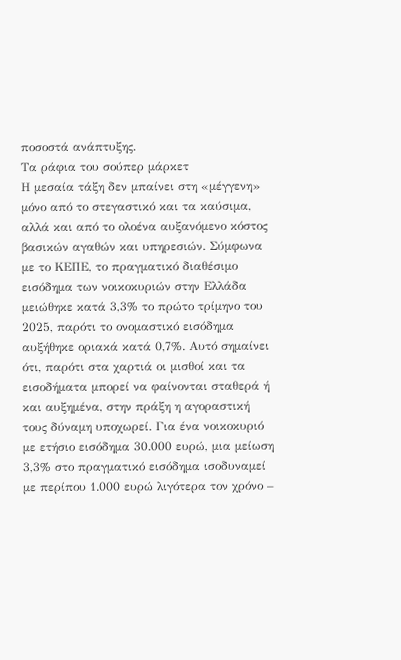ποσοστά ανάπτυξης.
Τα ράφια του σούπερ μάρκετ
Η μεσαία τάξη δεν μπαίνει στη «μέγγενη» μόνο από το στεγαστικό και τα καύσιμα, αλλά και από το ολοένα αυξανόμενο κόστος βασικών αγαθών και υπηρεσιών. Σύμφωνα με το ΚΕΠΕ, το πραγματικό διαθέσιμο εισόδημα των νοικοκυριών στην Ελλάδα μειώθηκε κατά 3,3% το πρώτο τρίμηνο του 2025, παρότι το ονομαστικό εισόδημα αυξήθηκε οριακά κατά 0,7%. Αυτό σημαίνει ότι, παρότι στα χαρτιά οι μισθοί και τα εισοδήματα μπορεί να φαίνονται σταθερά ή και αυξημένα, στην πράξη η αγοραστική τους δύναμη υποχωρεί. Για ένα νοικοκυριό με ετήσιο εισόδημα 30.000 ευρώ, μια μείωση 3,3% στο πραγματικό εισόδημα ισοδυναμεί με περίπου 1.000 ευρώ λιγότερα τον χρόνο –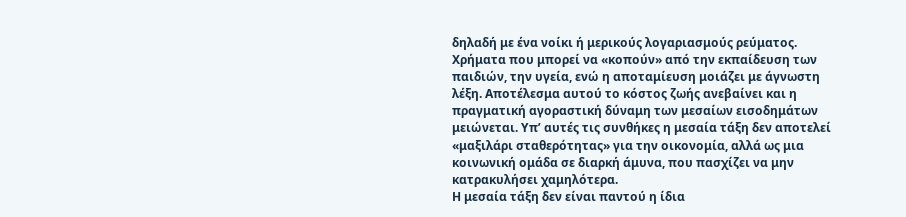δηλαδή με ένα νοίκι ή μερικούς λογαριασμούς ρεύματος. Χρήματα που μπορεί να «κοπούν» από την εκπαίδευση των παιδιών, την υγεία, ενώ η αποταμίευση μοιάζει με άγνωστη λέξη. Αποτέλεσμα αυτού το κόστος ζωής ανεβαίνει και η πραγματική αγοραστική δύναμη των μεσαίων εισοδημάτων μειώνεται. Υπ’ αυτές τις συνθήκες η μεσαία τάξη δεν αποτελεί «μαξιλάρι σταθερότητας» για την οικονομία, αλλά ως μια κοινωνική ομάδα σε διαρκή άμυνα, που πασχίζει να μην κατρακυλήσει χαμηλότερα.
Η μεσαία τάξη δεν είναι παντού η ίδια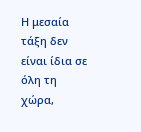Η μεσαία τάξη δεν είναι ίδια σε όλη τη χώρα,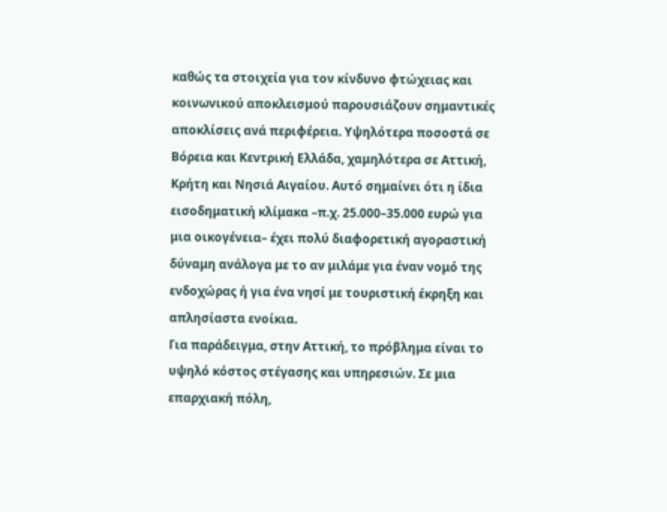καθώς τα στοιχεία για τον κίνδυνο φτώχειας και κοινωνικού αποκλεισμού παρουσιάζουν σημαντικές αποκλίσεις ανά περιφέρεια. Υψηλότερα ποσοστά σε Βόρεια και Κεντρική Ελλάδα, χαμηλότερα σε Αττική, Κρήτη και Νησιά Αιγαίου. Αυτό σημαίνει ότι η ίδια εισοδηματική κλίμακα –π.χ. 25.000–35.000 ευρώ για μια οικογένεια– έχει πολύ διαφορετική αγοραστική δύναμη ανάλογα με το αν μιλάμε για έναν νομό της ενδοχώρας ή για ένα νησί με τουριστική έκρηξη και απλησίαστα ενοίκια.
Για παράδειγμα, στην Αττική, το πρόβλημα είναι το υψηλό κόστος στέγασης και υπηρεσιών. Σε μια επαρχιακή πόλη,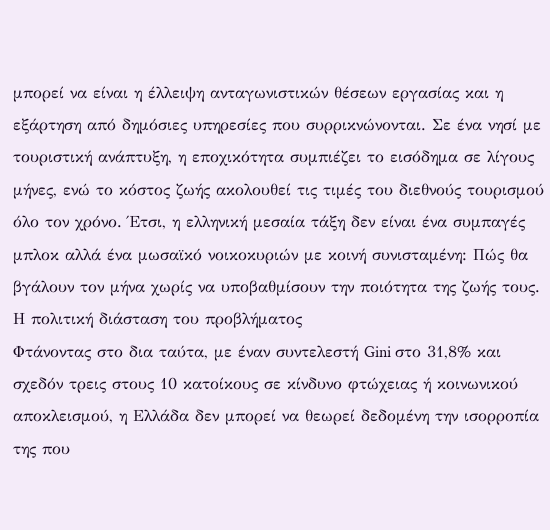μπορεί να είναι η έλλειψη ανταγωνιστικών θέσεων εργασίας και η εξάρτηση από δημόσιες υπηρεσίες που συρρικνώνονται. Σε ένα νησί με τουριστική ανάπτυξη, η εποχικότητα συμπιέζει το εισόδημα σε λίγους μήνες, ενώ το κόστος ζωής ακολουθεί τις τιμές του διεθνούς τουρισμού όλο τον χρόνο. Έτσι, η ελληνική μεσαία τάξη δεν είναι ένα συμπαγές μπλοκ αλλά ένα μωσαϊκό νοικοκυριών με κοινή συνισταμένη: Πώς θα βγάλουν τον μήνα χωρίς να υποβαθμίσουν την ποιότητα της ζωής τους.
Η πολιτική διάσταση του προβλήματος
Φτάνοντας στο δια ταύτα, με έναν συντελεστή Gini στο 31,8% και σχεδόν τρεις στους 10 κατοίκους σε κίνδυνο φτώχειας ή κοινωνικού αποκλεισμού, η Ελλάδα δεν μπορεί να θεωρεί δεδομένη την ισορροπία της που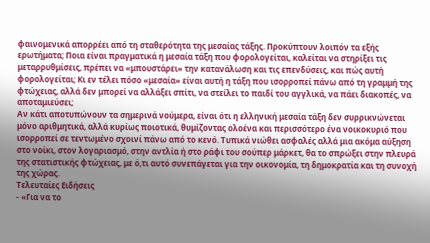φαινομενικά απορρέει από τη σταθερότητα της μεσαίας τάξης. Προκύπτουν λοιπόν τα εξής ερωτήματα; Ποια είναι πραγματικά η μεσαία τάξη που φορολογείται, καλείται να στηρίξει τις μεταρρυθμίσεις, πρέπει να «μπουστάρει» την κατανάλωση και τις επενδύσεις, και πώς αυτή φορολογείται; Κι εν τέλει πόσο «μεσαία» είναι αυτή η τάξη που ισορροπεί πάνω από τη γραμμή της φτώχειας, αλλά δεν μπορεί να αλλάξει σπίτι, να στείλει το παιδί του αγγλικά, να πάει διακοπές, να αποταμιεύσει;
Αν κάτι αποτυπώνουν τα σημερινά νούμερα, είναι ότι η ελληνική μεσαία τάξη δεν συρρικνώνεται μόνο αριθμητικά, αλλά κυρίως ποιοτικά, θυμίζοντας ολοένα και περισσότερο ένα νοικοκυριό που ισορροπεί σε τεντωμένο σχοινί πάνω από το κενό. Τυπικά νιώθει ασφαλές αλλά μια ακόμα αύξηση στο νοίκι, στον λογαριασμό, στην αντλία ή στο ράφι του σούπερ μάρκετ, θα το σπρώξει στην πλευρά της στατιστικής φτώχειας, με ό,τι αυτό συνεπάγεται για την οικονομία, τη δημοκρατία και τη συνοχή της χώρας.
Τελευταίες Ειδήσεις
- «Για να το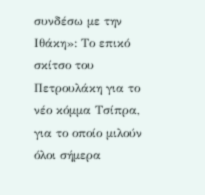συνδέσω με την Ιθάκη»: Το επικό σκίτσο του Πετρουλάκη για το νέο κόμμα Τσίπρα, για το οποίο μιλούν όλοι σήμερα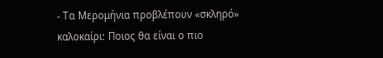- Τα Μερομήνια προβλέπουν «σκληρό» καλοκαίρι: Ποιος θα είναι ο πιο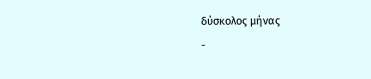δύσκολος μήνας
-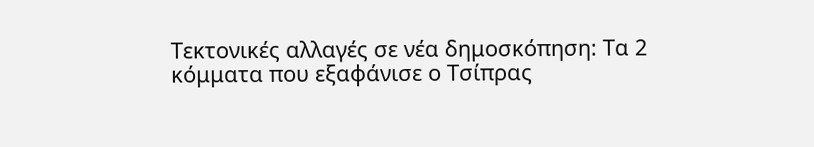Τεκτονικές αλλαγές σε νέα δημοσκόπηση: Τα 2 κόμματα που εξαφάνισε ο Τσίπρας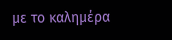με το καλημέρα